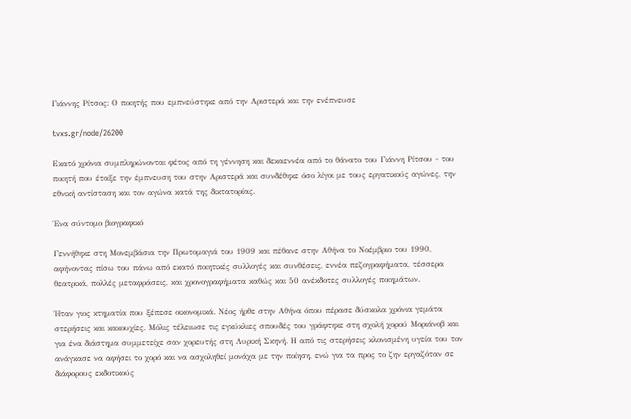Γιάννης Ρίτσος: Ο ποιητής που εμπνεύστηκε από την Αριστερά και την ενέπνευσε

tvxs.gr/node/26200

Εκατό χρόνια συμπληρώνονται φέτος από τη γέννηση και δεκαεννέα από το θάνατο του Γιάννη Ρίτσου - του ποιητή που έταξε την έμπνευση του στην Αριστερά και συνδέθηκε όσο λίγοι με τους εργατικούς αγώνες, την εθνική αντίσταση και τον αγώνα κατά της δικτατορίας.

Ένα σύντομο βιογραφικό

Γεννήθηκε στη Μονεμβάσια την Πρωτομαγιά του 1909 και πέθανε στην Αθήνα το Νοέμβριο του 1990, αφήνοντας πίσω του πάνω από εκατό ποιητικές συλλογές και συνθέσεις, εννέα πεζογραφήματα, τέσσερα θεατρικά, πολλές μεταφράσεις, και χρονογραφήματα καθώς και 50 ανέκδοτες συλλογές ποιημάτων.

Ήταν γιος κτηματία που ξέπεσε οικονομικά. Νέος ήρθε στην Αθήνα όπου πέρασε δύσκολα χρόνια γεμάτα στερήσεις και κακουχίες. Μόλις τέλειωσε τις εγκύκλιες σπουδές του γράφτηκε στη σχολή χορού Μοριάνοβ και για ένα διάστημα συμμετείχε σαν χορευτής στη Λυρική Σκηνή. Η από τις στερήσεις κλονισμένη υγεία του τον ανάγκασε να αφήσει το χορό και να ασχοληθεί μονάχα με την ποίηση, ενώ για τα προς το ζην εργαζόταν σε διάφορους εκδοτικούς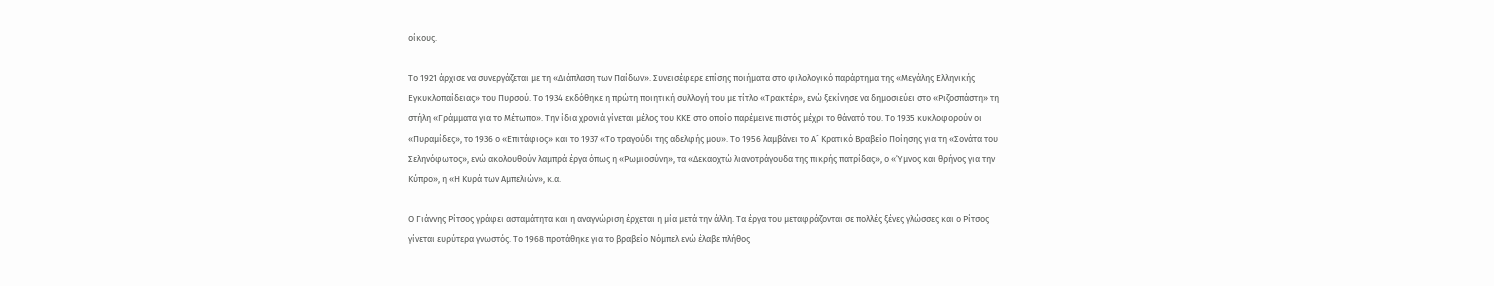οίκους.

Το 1921 άρχισε να συνεργάζεται με τη «Διάπλαση των Παίδων». Συνεισέφερε επίσης ποιήματα στο φιλολογικό παράρτημα της «Μεγάλης Ελληνικής Εγκυκλοπαίδειας» του Πυρσού. Το 1934 εκδόθηκε η πρώτη ποιητική συλλογή του με τίτλο «Τρακτέρ», ενώ ξεκίνησε να δημοσιεύει στο «Ριζοσπάστη» τη στήλη «Γράμματα για το Μέτωπο». Την ίδια χρονιά γίνεται μέλος του ΚΚΕ στο οποίο παρέμεινε πιστός μέχρι το θάνατό του. Το 1935 κυκλοφορούν οι «Πυραμίδες», το 1936 ο «Επιτάφιος» και το 1937 «Το τραγούδι της αδελφής μου». Το 1956 λαμβάνει το Α´ Κρατικό Βραβείο Ποίησης για τη «Σονάτα του Σεληνόφωτος», ενώ ακολουθούν λαμπρά έργα όπως η «Ρωμιοσύνη», τα «Δεκαοχτώ λιανοτράγουδα της πικρής πατρίδας», ο «Ύμνος και θρήνος για την Κύπρο», η «Η Κυρά των Αμπελιών», κ.α.

Ο Γιάννης Ρίτσος γράφει ασταμάτητα και η αναγνώριση έρχεται η μία μετά την άλλη. Τα έργα του μεταφράζονται σε πολλές ξένες γλώσσες και ο Ρίτσος γίνεται ευρύτερα γνωστός. Το 1968 προτάθηκε για το βραβείο Νόμπελ ενώ έλαβε πλήθος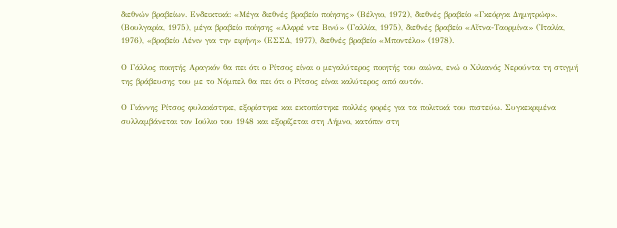διεθνών βραβείων. Ενδεικτικά: «Μέγα διεθνές βραβείο ποίησης» (Βέλγιο, 1972), διεθνές βραβείο «Γκεόργκι Δημητρώφ». (Βουλγαρία, 1975), μέγα βραβείο ποίησης «Αλφρέ ντε Βινύ» (Γαλλία, 1975), διεθνές βραβείο «Αἴτνα-Ταορμίνα» (Ἰταλία, 1976), «βραβείο Λένιν για την ειρήνη» (ΕΣΣΔ, 1977), διεθνές βραβείο «Μποντέλο» (1978).

Ο Γάλλος ποιητής Αραγκόν θα πει ότι ο Ρίτσος είναι ο μεγαλύτερος ποιητής του αιώνα, ενώ ο Χιλιανός Νερούντα τη στιγμή της βράβευσης του με το Νόμπελ θα πει ότι ο Ρίτσος είναι καλύτερος από αυτόν.

Ο Γιάννης Ρίτσος φυλακίστηκε, εξορίστηκε και εκτοπίστηκε πολλές φορές για τα πολιτικά του πιστεύω. Συγκεκριμένα συλλαμβάνεται τον Ιούλιο του 1948 και εξορίζεται στη Λήμνο, κατόπιν στη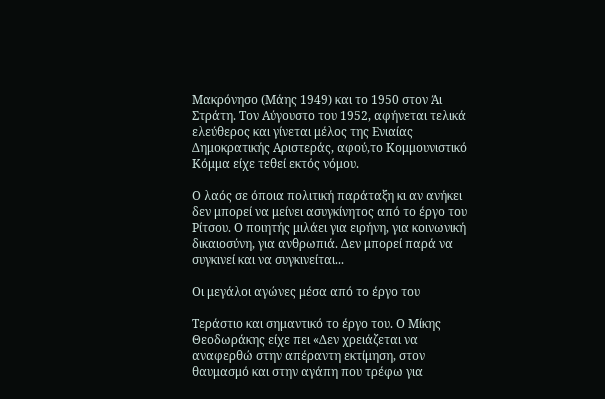Μακρόνησο (Μάης 1949) και το 1950 στον Άι Στράτη. Τον Αύγουστο του 1952, αφήνεται τελικά ελεύθερος και γίνεται μέλος της Ενιαίας Δημοκρατικής Αριστεράς, αφού,το Κομμουνιστικό Κόμμα είχε τεθεί εκτός νόμου.

Ο λαός σε όποια πολιτική παράταξη κι αν ανήκει δεν μπορεί να μείνει ασυγκίνητος από το έργο του Ρίτσου. Ο ποιητής μιλάει για ειρήνη, για κοινωνική δικαιοσύνη, για ανθρωπιά. Δεν μπορεί παρά να συγκινεί και να συγκινείται...

Οι μεγάλοι αγώνες μέσα από το έργο του

Τεράστιο και σημαντικό το έργο του. Ο Μίκης Θεοδωράκης είχε πει «Δεν χρειάζεται να αναφερθώ στην απέραντη εκτίμηση, στον θαυμασμό και στην αγάπη που τρέφω για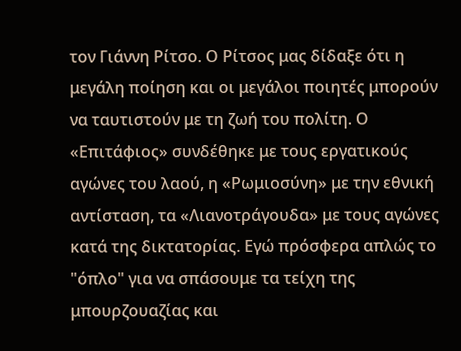τον Γιάννη Ρίτσο. Ο Ρίτσος μας δίδαξε ότι η μεγάλη ποίηση και οι μεγάλοι ποιητές μπορούν να ταυτιστούν με τη ζωή του πολίτη. Ο «Επιτάφιος» συνδέθηκε με τους εργατικούς αγώνες του λαού, η «Ρωμιοσύνη» με την εθνική αντίσταση, τα «Λιανοτράγουδα» με τους αγώνες κατά της δικτατορίας. Εγώ πρόσφερα απλώς το "όπλο" για να σπάσουμε τα τείχη της μπουρζουαζίας και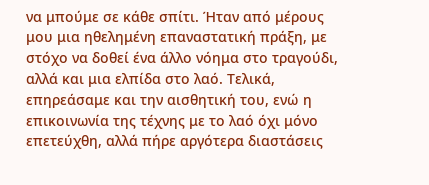να μπούμε σε κάθε σπίτι. Ήταν από μέρους μου μια ηθελημένη επαναστατική πράξη, με στόχο να δοθεί ένα άλλο νόημα στο τραγούδι, αλλά και μια ελπίδα στο λαό. Τελικά, επηρεάσαμε και την αισθητική του, ενώ η επικοινωνία της τέχνης με το λαό όχι μόνο επετεύχθη, αλλά πήρε αργότερα διαστάσεις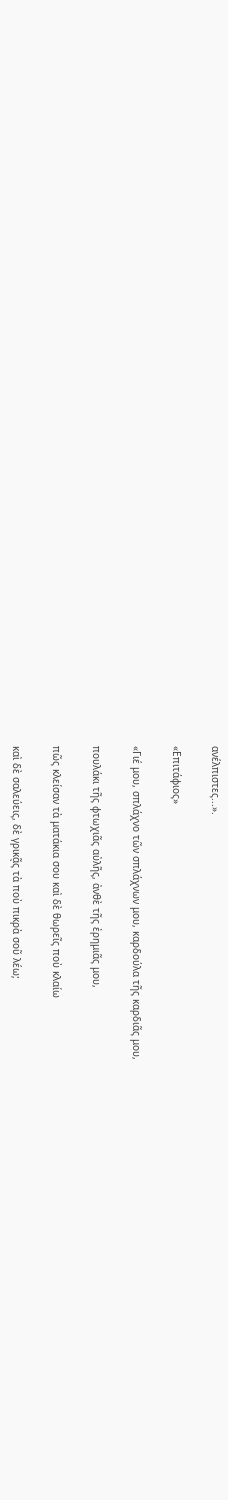ανέλπιστες...».

«Επιτάφιος»

«Γιέ μου, σπλάχνο τῶν σπλάχνων μου, καρδούλα τῆς καρδιᾶς μου,

πουλάκι τῆς φτωχιᾶς αὐλῆς, ἀνθὲ τῆς ἐρημιᾶς μου,

πῶς κλείσαν τὰ ματάκια σου καὶ δὲ θωρεῖς ποὺ κλαίω

καὶ δὲ σαλεύεις, δὲ γρικᾷς τὰ ποὺ πικρὰ σοῦ λέω;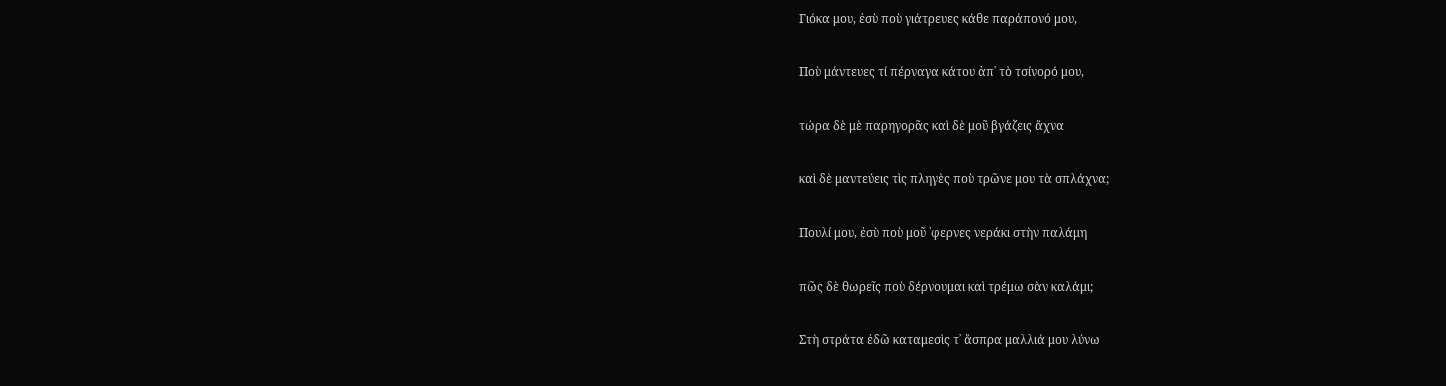Γιόκα μου, ἐσὺ ποὺ γιάτρευες κάθε παράπονό μου,

Ποὺ μάντευες τί πέρναγα κάτου ἀπ᾿ τὸ τσίνορό μου,

τώρα δὲ μὲ παρηγορᾶς καὶ δὲ μοῦ βγάζεις ἄχνα

καὶ δὲ μαντεύεις τὶς πληγὲς ποὺ τρῶνε μου τὰ σπλάχνα;

Πουλί μου, ἐσὺ ποὺ μοῦ ῾φερνες νεράκι στὴν παλάμη

πῶς δὲ θωρεῖς ποὺ δέρνουμαι καὶ τρέμω σὰν καλάμι;

Στὴ στράτα ἐδῶ καταμεσὶς τ᾿ ἄσπρα μαλλιά μου λύνω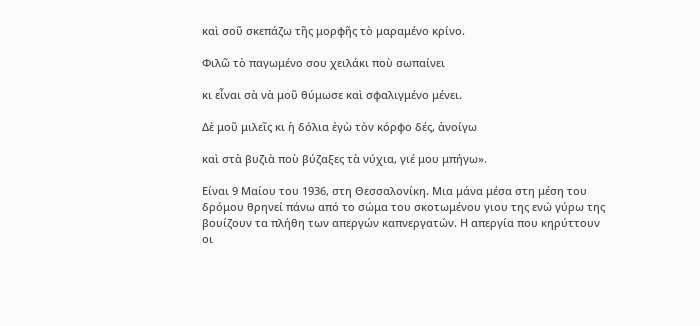καὶ σοῦ σκεπάζω τῆς μορφῆς τὸ μαραμένο κρίνο.

Φιλῶ τὸ παγωμένο σου χειλάκι ποὺ σωπαίνει

κι εἶναι σὰ νὰ μοῦ θύμωσε καὶ σφαλιγμένο μένει.

Δὲ μοῦ μιλεῖς κι ἡ δόλια ἐγὼ τὸν κόρφο δές, ἀνοίγω

καὶ στὰ βυζιὰ ποὺ βύζαξες τὰ νύχια, γιέ μου μπήγω».

Είναι 9 Μαίου του 1936, στη Θεσσαλονίκη. Μια μάνα μέσα στη μέση του δρόμου θρηνεί πάνω από το σώμα του σκοτωμένου γιου της ενώ γύρω της βουίζουν τα πλήθη των απεργών καπνεργατών. Η απεργία που κηρύττουν οι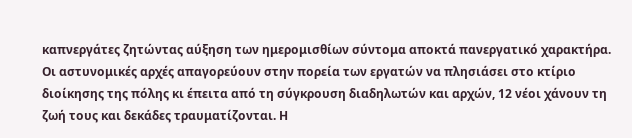καπνεργάτες ζητώντας αύξηση των ημερομισθίων σύντομα αποκτά πανεργατικό χαρακτήρα. Οι αστυνομικές αρχές απαγορεύουν στην πορεία των εργατών να πλησιάσει στο κτίριο διοίκησης της πόλης κι έπειτα από τη σύγκρουση διαδηλωτών και αρχών, 12 νέοι χάνουν τη ζωή τους και δεκάδες τραυματίζονται. Η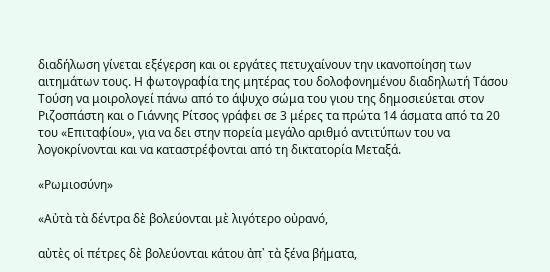διαδήλωση γίνεται εξέγερση και οι εργάτες πετυχαίνουν την ικανοποίηση των αιτημάτων τους. Η φωτογραφία της μητέρας του δολοφονημένου διαδηλωτή Τάσου Τούση να μοιρολογεί πάνω από το άψυχο σώμα του γιου της δημοσιεύεται στον Ριζοσπάστη και ο Γιάννης Ρίτσος γράφει σε 3 μέρες τα πρώτα 14 άσματα από τα 20 του «Επιταφίου», για να δει στην πορεία μεγάλο αριθμό αντιτύπων του να λογοκρίνονται και να καταστρέφονται από τη δικτατορία Μεταξά.

«Ρωμιοσύνη»

«Αὐτὰ τὰ δέντρα δὲ βολεύονται μὲ λιγότερο οὐρανό,

αὐτὲς οἱ πέτρες δὲ βολεύονται κάτου ἀπ᾿ τὰ ξένα βήματα,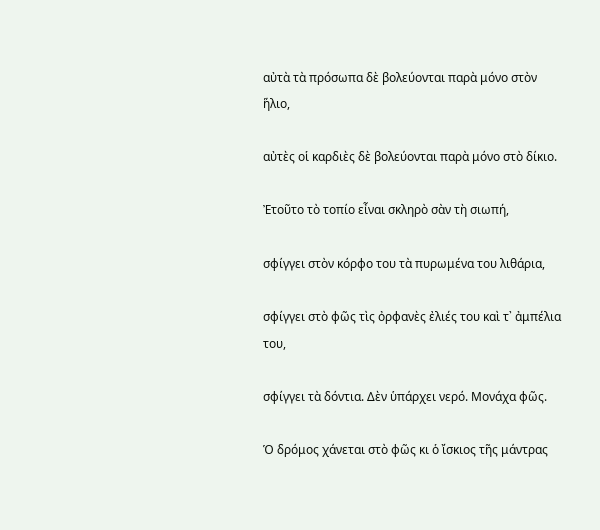αὐτὰ τὰ πρόσωπα δὲ βολεύονται παρὰ μόνο στὸν ἥλιο,

αὐτὲς οἱ καρδιὲς δὲ βολεύονται παρὰ μόνο στὸ δίκιο.

Ἐτοῦτο τὸ τοπίο εἶναι σκληρὸ σὰν τὴ σιωπή,

σφίγγει στὸν κόρφο του τὰ πυρωμένα του λιθάρια,

σφίγγει στὸ φῶς τὶς ὀρφανὲς ἐλιές του καὶ τ᾿ ἀμπέλια του,

σφίγγει τὰ δόντια. Δὲν ὑπάρχει νερό. Μονάχα φῶς.

Ὁ δρόμος χάνεται στὸ φῶς κι ὁ ἴσκιος τῆς μάντρας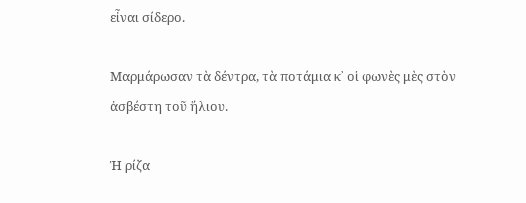εἶναι σίδερο.

Μαρμάρωσαν τὰ δέντρα, τὰ ποτάμια κ᾿ οἱ φωνὲς μὲς στὸν ἀσβέστη τοῦ ἥλιου.

Ἡ ρίζα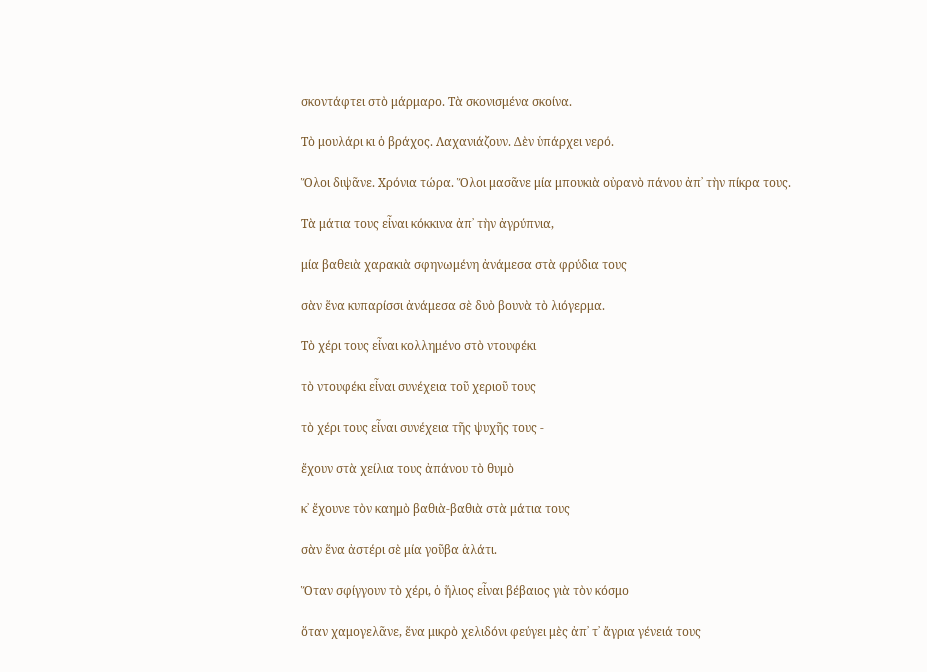σκοντάφτει στὸ μάρμαρο. Τὰ σκονισμένα σκοίνα.

Τὸ μουλάρι κι ὁ βράχος. Λαχανιάζουν. Δὲν ὑπάρχει νερό.

Ὅλοι διψᾶνε. Χρόνια τώρα. Ὅλοι μασᾶνε μία μπουκιὰ οὐρανὸ πάνου ἀπ᾿ τὴν πίκρα τους.

Τὰ μάτια τους εἶναι κόκκινα ἀπ᾿ τὴν ἀγρύπνια,

μία βαθειὰ χαρακιὰ σφηνωμένη ἀνάμεσα στὰ φρύδια τους

σὰν ἕνα κυπαρίσσι ἀνάμεσα σὲ δυὸ βουνὰ τὸ λιόγερμα.

Τὸ χέρι τους εἶναι κολλημένο στὸ ντουφέκι

τὸ ντουφέκι εἶναι συνέχεια τοῦ χεριοῦ τους

τὸ χέρι τους εἶναι συνέχεια τῆς ψυχῆς τους -

ἔχουν στὰ χείλια τους ἀπάνου τὸ θυμὸ

κ᾿ ἔχουνε τὸν καημὸ βαθιὰ-βαθιὰ στὰ μάτια τους

σὰν ἕνα ἀστέρι σὲ μία γοῦβα ἁλάτι.

Ὅταν σφίγγουν τὸ χέρι, ὁ ἥλιος εἶναι βέβαιος γιὰ τὸν κόσμο

ὅταν χαμογελᾶνε, ἕνα μικρὸ χελιδόνι φεύγει μὲς ἀπ᾿ τ᾿ ἄγρια γένειά τους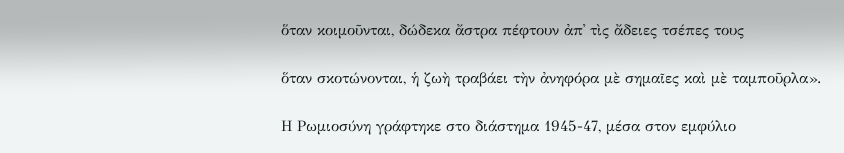ὅταν κοιμοῦνται, δώδεκα ἄστρα πέφτουν ἀπ᾿ τὶς ἄδειες τσέπες τους

ὅταν σκοτώνονται, ἡ ζωὴ τραβάει τὴν ἀνηφόρα μὲ σημαῖες καὶ μὲ ταμποῦρλα».

Η Ρωμιοσύνη γράφτηκε στο διάστημα 1945-47, μέσα στον εμφύλιο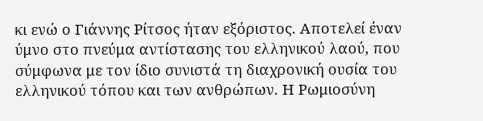κι ενώ ο Γιάννης Ρίτσος ήταν εξόριστος. Αποτελεί έναν ύμνο στο πνεύμα αντίστασης του ελληνικού λαού, που σύμφωνα με τον ίδιο συνιστά τη διαχρονική ουσία του ελληνικού τόπου και των ανθρώπων. Η Ρωμιοσύνη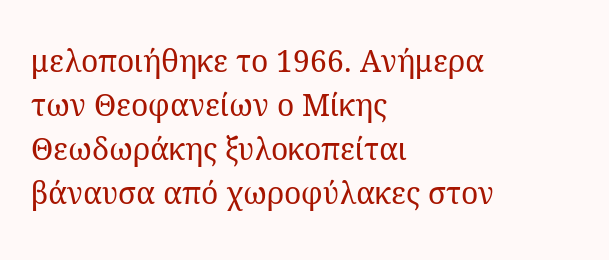μελοποιήθηκε το 1966. Ανήμερα των Θεοφανείων ο Μίκης Θεωδωράκης ξυλοκοπείται βάναυσα από χωροφύλακες στον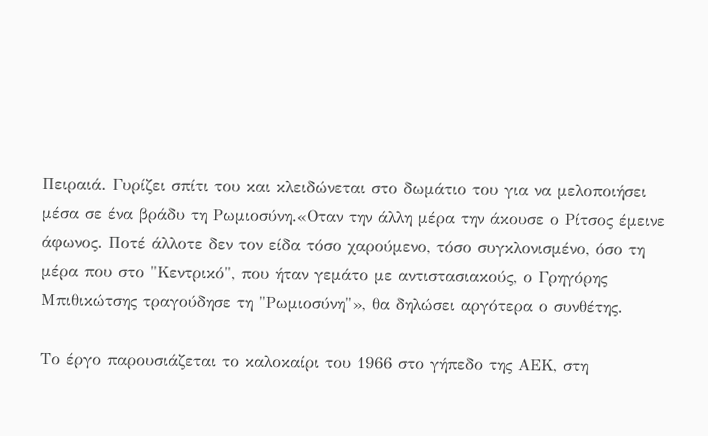Πειραιά. Γυρίζει σπίτι του και κλειδώνεται στο δωμάτιο του για να μελοποιήσει μέσα σε ένα βράδυ τη Ρωμιοσύνη.«Οταν την άλλη μέρα την άκουσε ο Ρίτσος έμεινε άφωνος. Ποτέ άλλοτε δεν τον είδα τόσο χαρούμενο, τόσο συγκλονισμένο, όσο τη μέρα που στο "Κεντρικό", που ήταν γεμάτο με αντιστασιακούς, ο Γρηγόρης Μπιθικώτσης τραγούδησε τη "Ρωμιοσύνη"», θα δηλώσει αργότερα ο συνθέτης.

Το έργο παρουσιάζεται το καλοκαίρι του 1966 στο γήπεδο της ΑΕΚ, στη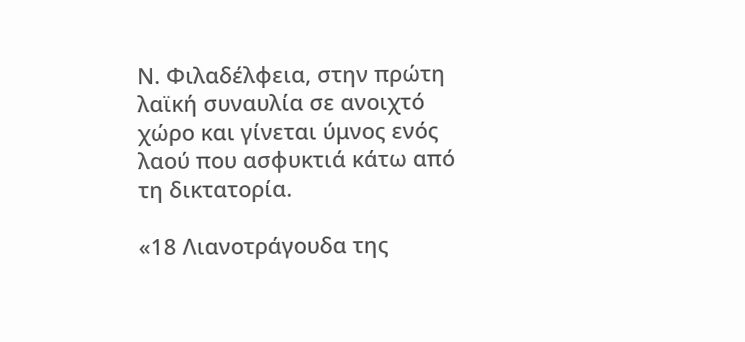Ν. Φιλαδέλφεια, στην πρώτη λαϊκή συναυλία σε ανοιχτό χώρο και γίνεται ύμνος ενός λαού που ασφυκτιά κάτω από τη δικτατορία.

«18 Λιανοτράγουδα της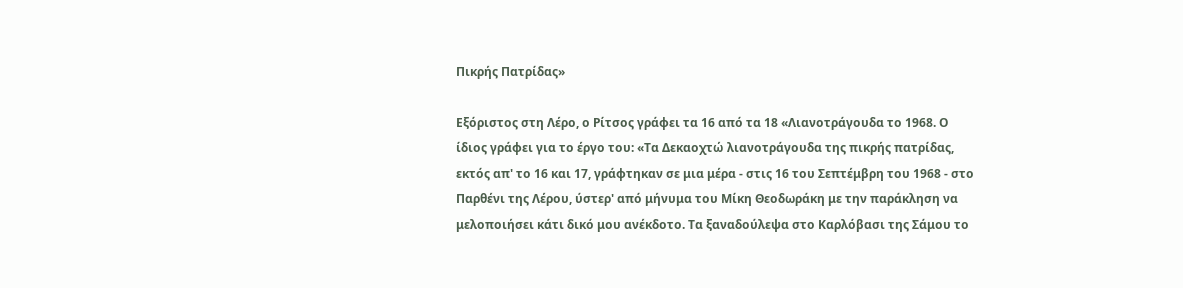Πικρής Πατρίδας»

Εξόριστος στη Λέρο, ο Ρίτσος γράφει τα 16 από τα 18 «Λιανοτράγουδα το 1968. Ο ίδιος γράφει για το έργο του: «Τα Δεκαοχτώ λιανοτράγουδα της πικρής πατρίδας, εκτός απ' το 16 και 17, γράφτηκαν σε μια μέρα - στις 16 του Σεπτέμβρη του 1968 - στο Παρθένι της Λέρου, ύστερ' από μήνυμα του Μίκη Θεοδωράκη με την παράκληση να μελοποιήσει κάτι δικό μου ανέκδοτο. Τα ξαναδούλεψα στο Καρλόβασι της Σάμου το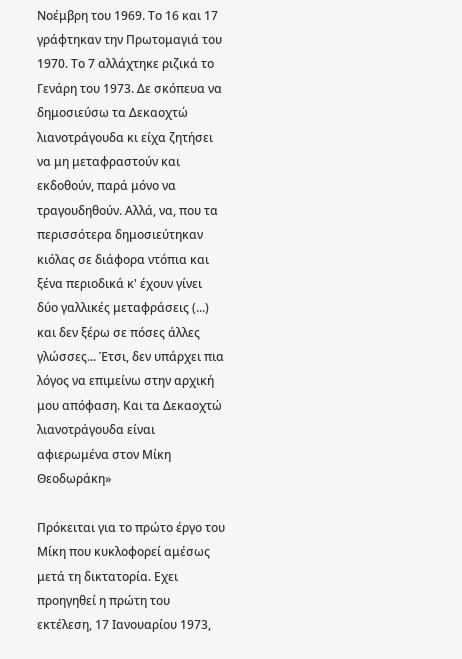Νοέμβρη του 1969. Το 16 και 17 γράφτηκαν την Πρωτομαγιά του 1970. Το 7 αλλάχτηκε ριζικά το Γενάρη του 1973. Δε σκόπευα να δημοσιεύσω τα Δεκαοχτώ λιανοτράγουδα κι είχα ζητήσει να μη μεταφραστούν και εκδοθούν, παρά μόνο να τραγουδηθούν. Αλλά, να, που τα περισσότερα δημοσιεύτηκαν κιόλας σε διάφορα ντόπια και ξένα περιοδικά κ' έχουν γίνει δύο γαλλικές μεταφράσεις (...) και δεν ξέρω σε πόσες άλλες γλώσσες... Έτσι, δεν υπάρχει πια λόγος να επιμείνω στην αρχική μου απόφαση. Και τα Δεκαοχτώ λιανοτράγουδα είναι αφιερωμένα στον Μίκη Θεοδωράκη»

Πρόκειται για το πρώτο έργο του Μίκη που κυκλοφορεί αμέσως μετά τη δικτατορία. Εχει προηγηθεί η πρώτη του εκτέλεση, 17 Ιανουαρίου 1973,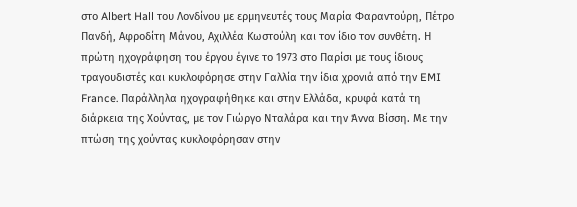στο Albert Hall του Λονδίνου με ερμηνευτές τους Μαρία Φαραντούρη, Πέτρο Πανδή, Αφροδίτη Μάνου, Αχιλλέα Κωστούλη και τον ίδιο τον συνθέτη. Η πρώτη ηχογράφηση του έργου έγινε το 1973 στο Παρίσι με τους ίδιους τραγουδιστές και κυκλοφόρησε στην Γαλλία την ίδια χρονιά από την EMI France. Παράλληλα ηχογραφήθηκε και στην Ελλάδα, κρυφά κατά τη διάρκεια της Χούντας, με τον Γιώργο Νταλάρα και την Άννα Βίσση. Με την πτώση της χούντας κυκλοφόρησαν στην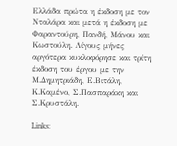Ελλάδα πρώτα η έκδοση με τον Νταλάρα και μετά η έκδοση με Φαραντούρη, Πανδή, Μάνου και Κωστούλη. Λίγους μήνες αργότερα κυκλοφόρησε και τρίτη έκδοση του έργου με την Μ.Δημητριάδη, Ε.Βιτάλη, Κ.Καμένο, Σ.Πασπαράκη και Σ.Κρυστάλη.

Links: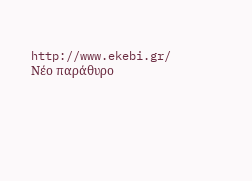http://www.ekebi.gr/ Νέο παράθυρο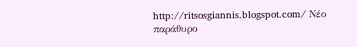http://ritsosgiannis.blogspot.com/ Νέο παράθυρο